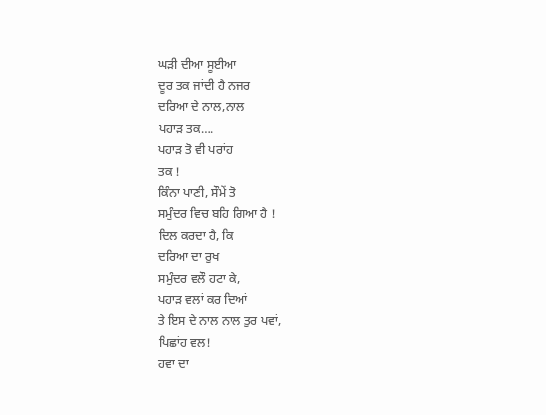ਘੜੀ ਦੀਆ ਸੂਈਆ
ਦੂਰ ਤਕ ਜਾਂਦੀ ਹੈ ਨਜਰ
ਦਰਿਆ ਦੇ ਨਾਲ,ਨਾਲ
ਪਹਾੜ ਤਕ….
ਪਹਾੜ ਤੋ ਵੀ ਪਰਾਂਹ
ਤਕ !
ਕਿੰਨਾ ਪਾਣੀ, ਸੌਮੇਂ ਤੋ
ਸਮੁੰਦਰ ਵਿਚ ਬਹਿ ਗਿਆ ਹੈ !
ਦਿਲ ਕਰਦਾ ਹੈ, ਕਿ
ਦਰਿਆ ਦਾ ਰੁਖ
ਸਮੁੰਦਰ ਵਲੌ ਹਟਾ ਕੇ,
ਪਹਾੜ ਵਲਾਂ ਕਰ ਦਿਆਂ
ਤੇ ਇਸ ਦੇ ਨਾਲ ਨਾਲ ਤੁਰ ਪਵਾਂ,
ਪਿਛਾਂਹ ਵਲ!
ਹਵਾ ਦਾ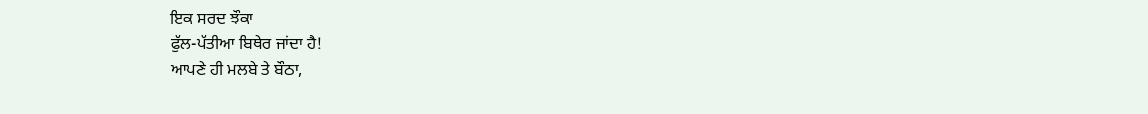ਇਕ ਸਰਦ ਝੌਕਾ
ਫੁੱਲ-ਪੱਤੀਆ ਬਿਥੇਰ ਜਾਂਦਾ ਹੈ!
ਆਪਣੇ ਹੀ ਮਲਬੇ ਤੇ ਬੌਠਾ,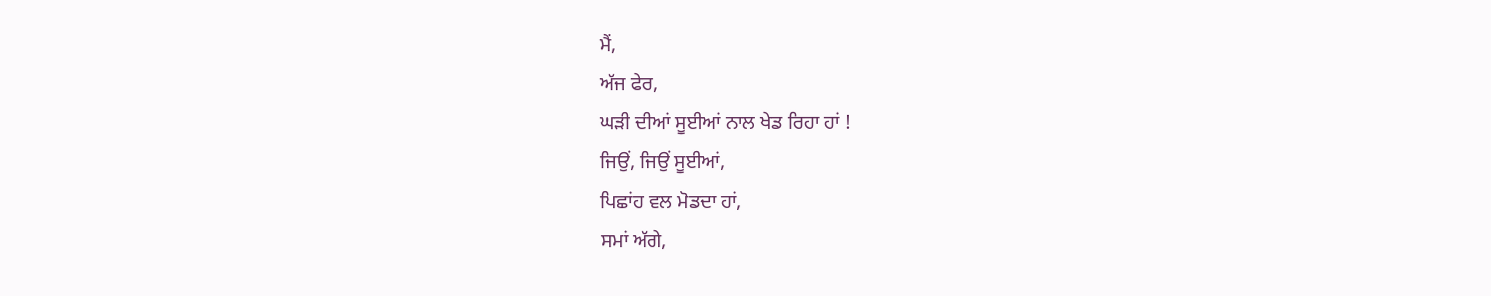ਮੈਂ,
ਅੱਜ ਫੇਰ,
ਘੜੀ ਦੀਆਂ ਸੂਈਆਂ ਨਾਲ ਖੇਡ ਰਿਹਾ ਹਾਂ !
ਜਿਉਂ, ਜਿਉਂ ਸੂਈਆਂ,
ਪਿਛਾਂਹ ਵਲ ਮੋਡਦਾ ਹਾਂ,
ਸਮਾਂ ਅੱਗੇ,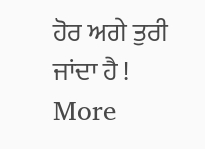ਹੋਰ ਅਗੇ ਤੁਰੀ ਜਾਂਦਾ ਹੈ !
More